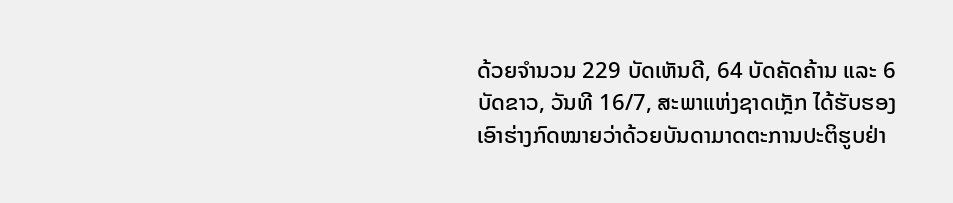ດ້ວຍຈຳນວນ 229 ບັດເຫັນດີ, 64 ບັດຄັດຄ້ານ ແລະ 6 ບັດຂາວ, ວັນທີ 16/7, ສະພາແຫ່ງຊາດເກຼັກ ໄດ້ຮັບຮອງເອົາຮ່າງກົດໝາຍວ່າດ້ວຍບັນດາມາດຕະການປະຕິຮູບຢ່າ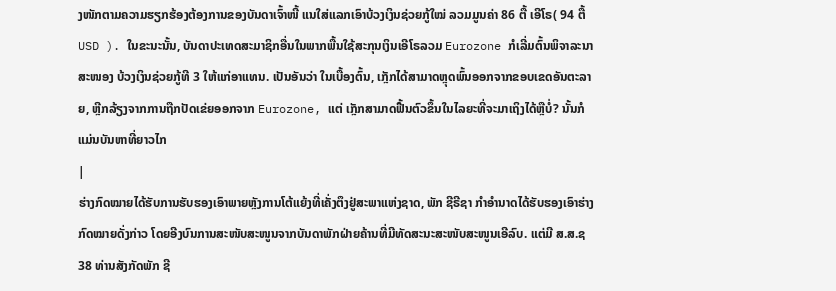ງໜັກຕາມຄວາມຮຽກຮ້ອງຕ້ອງການຂອງບັນດາເຈົ້າໜີ້ ແນໃສ່ແລກເອົາບ້ວງເງິນຊ່ວຍກູ້ໃໝ່ ລວມມູນຄ່າ 86 ຕື້ ເອີໂຣ( 94 ຕື້ USD ). ໃນຂະນະນັ້ນ, ບັນດາປະເທດສະມາຊິກອື່ນໃນພາກພື້ນໃຊ້ສະກຸນເງິນເອີໂຣລວມ Eurozone ກໍເລີ່ມຕົ້ນພິຈາລະນາສະໜອງ ບ້ວງເງິນຊ່ວຍກູ້ທີ 3 ໃຫ້ແກ່ອາແທນ. ເປັນອັນວ່າ ໃນເບື້ອງຕົ້ນ, ເກຼັກໄດ້ສາມາດຫຼຸດພົ້ນອອກຈາກຂອບເຂດອັນຕະລາຍ, ຫຼີກລ້ຽງຈາກການຖືກປັດເຂ່ຍອອກຈາກ Eurozone, ແຕ່ ເກຼັກສາມາດຟື້ນຕົວຂຶ້ນໃນໄລຍະທີ່ຈະມາເຖິງໄດ້ຫຼືບໍ່? ນັ້ນກໍແມ່ນບັນຫາທີ່ຍາວໄກ
|
ຮ່າງກົດໝາຍໄດ້ຮັບການຮັບຮອງເອົາພາຍຫຼັງການໂຕ້ແຍ້ງທີ່ເຄັ່ງຕຶງຢູ່ສະພາແຫ່ງຊາດ, ພັກ ຊີຣີຊາ ກຳອຳນາດໄດ້ຮັບຮອງເອົາຮ່າງກົດໝາຍດັ່ງກ່າວ ໂດຍອີງບົນການສະໜັບສະໜູນຈາກບັນດາພັກຝ່າຍຄ້ານທີ່ມີທັດສະນະສະໜັບສະໜູນເອີລົບ. ແຕ່ມີ ສ.ສ.ຊ 38 ທ່ານສັງກັດພັກ ຊີ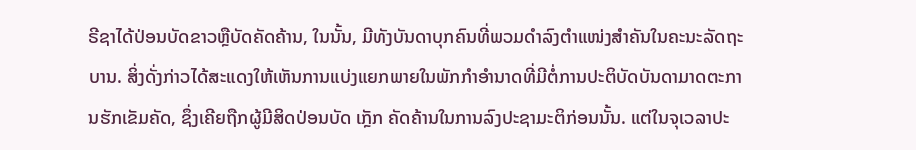ຣີຊາໄດ້ປ່ອນບັດຂາວຫຼືບັດຄັດຄ້ານ, ໃນນັ້ນ, ມີທັງບັນດາບຸກຄົນທີ່ພວມດຳລົງຕຳແໜ່ງສຳຄັນໃນຄະນະລັດຖະບານ. ສິ່ງດັ່ງກ່າວໄດ້ສະແດງໃຫ້ເຫັນການແບ່ງແຍກພາຍໃນພັກກຳອຳນາດທີ່ມີຕໍ່ການປະຕິບັດບັນດາມາດຕະການຮັກເຂັມຄັດ, ຊຶ່ງເຄີຍຖືກຜູ້ມີສິດປ່ອນບັດ ເກຼັກ ຄັດຄ້ານໃນການລົງປະຊາມະຕິກ່ອນນັ້ນ. ແຕ່ໃນຈຸເວລາປະ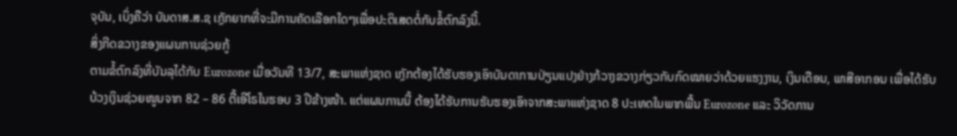ຈຸບັນ, ເບິ່ງຄືວ່າ ບັນດາສ.ສ.ຊ ເກຼັກຍາກທີ່ຈະມີການຄັດເລືອກໃດໆເພື່ອປະຕິເສດຕໍ່ກັບຂໍ້ຕົກລົງນີ້.
ສິ່ງກີດຂວາງຂອງແຜນການຊ່ວຍກູ້
ຕາມຂໍ້ຕົກລົງທີ່ບັນລຸໄດ້ກັບ Eurozone ເມື່ອວັນທີ 13/7, ສະພາແຫ່ງຊາດ ເກຼັກຕ້ອງໄດ້ຮັບຮອງເອົາບັນດາການປ່ຽນແປງຢ່າງກ້ວາງຂວາງກ່ຽວກັບກົດໝາຍວ່າດ້ວຍແຮງງານ, ເງິນເດືອນ, ພາສີອາກອນ ເພື່ອໄດ້ຮັບ ບ້ວງເງິນຊ່ວຍໜູນຈາກ 82 – 86 ຕື້ເອີໂຣໃນຮອບ 3 ປີຂ້າງໜ້າ. ແຕ່ແຜນການນີ້ ຕ້ອງໄດ້ຮັບການຮັບຮອງເອົາຈາກສະພາແຫ່ງຊາດ 8 ປະເທດໃນພາກພື້ນ Eurozone ແລະ ວິວັດການ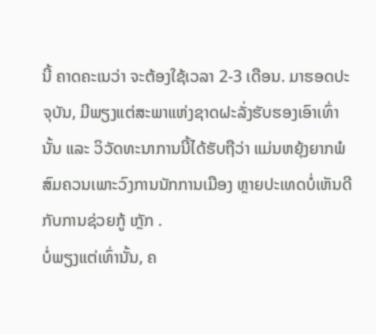ນີ້ ຄາດຄະເນວ່າ ຈະຕ້ອງໃຊ້ເວລາ 2-3 ເດືອນ. ມາຮອດປະຈຸບັນ, ມີພຽງແຕ່ສະພາແຫ່ງຊາດຝະລັ່ງຮັບຮອງເອົາເທົ່ານັ້ນ ແລະ ວິວັດທະນາການນີ້ໄດ້ຮັບຖືວ່າ ແມ່ນຫຍຸ້ງຍາກພໍສົມຄວນເພາະວົງການນັກການເມືອງ ຫຼາຍປະເທດບໍ່ເຫັນດີກັບການຊ່ວຍກູ້ ເກຼັກ .
ບໍ່ພຽງແຕ່ເທົ່ານັ້ນ, ຄ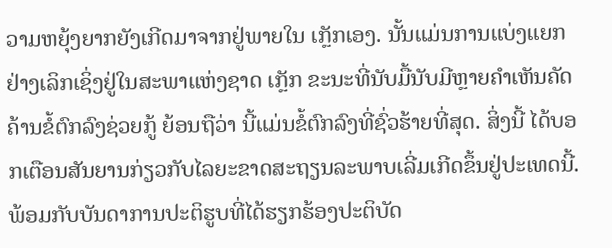ວາມຫຍຸ້ງຍາກຍັງເກີດມາຈາກຢູ່ພາຍໃນ ເກຼັກເອງ. ນັ້ນແມ່ນການແບ່ງແຍກຢ່າງເລິກເຊິ່ງຢູ່ໃນສະພາແຫ່ງຊາດ ເກຼັກ ຂະນະທີ່ນັບມື້ນັບມີຫຼາຍຄຳເຫັນຄັດຄ້ານຂໍ້ຕົກລົງຊ່ວຍກູ້ ຍ້ອນຖືວ່າ ນີ້ແມ່ນຂໍ້ຕົກລົງທີ່ຊົ່ວຮ້າຍທີ່ສຸດ. ສິ່ງນີ້ ໄດ້ບອກເຕືອນສັນຍານກ່ຽວກັບໄລຍະຂາດສະຖຽນລະພາບເລີ່ມເກີດຂຶ້ນຢູ່ປະເທດນີ້. ພ້ອມກັບບັນດາການປະຕິຮູບທີ່ໄດ້ຮຽກຮ້ອງປະຕິບັດ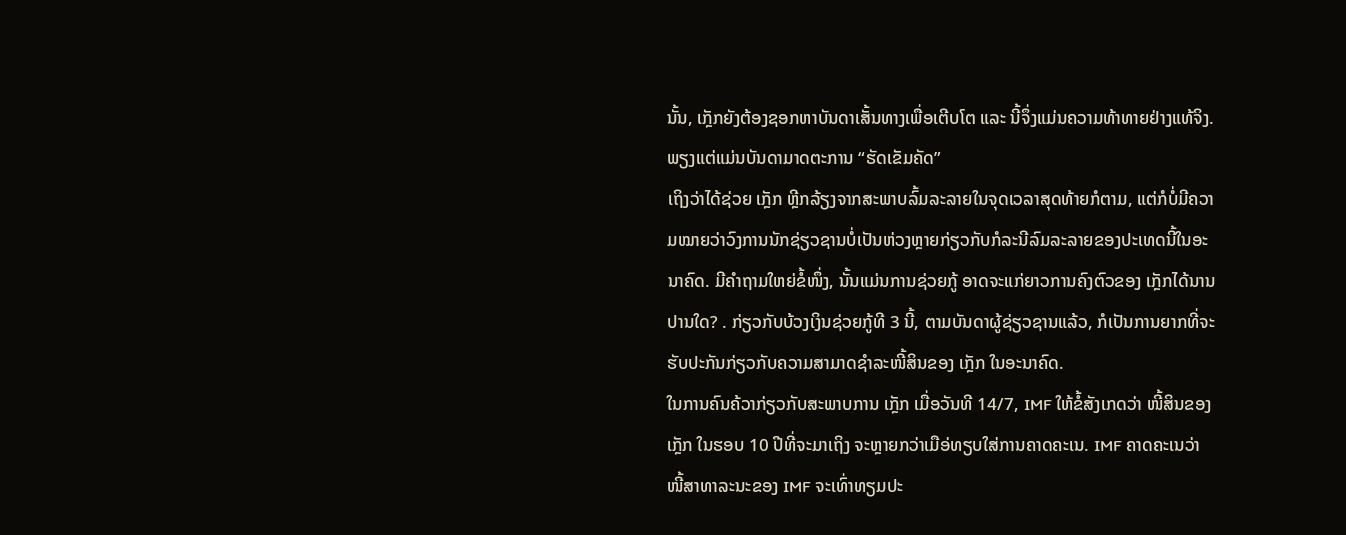ນັ້ນ, ເກຼັກຍັງຕ້ອງຊອກຫາບັນດາເສັ້ນທາງເພື່ອເຕີບໂຕ ແລະ ນີ້ຈຶ່ງແມ່ນຄວາມທ້າທາຍຢ່າງແທ້ຈິງ.
ພຽງແຕ່ແມ່ນບັນດາມາດຕະການ “ຮັດເຂັມຄັດ”
ເຖິງວ່າໄດ້ຊ່ວຍ ເກຼັກ ຫຼີກລ້ຽງຈາກສະພາບລົ້ມລະລາຍໃນຈຸດເວລາສຸດທ້າຍກໍຕາມ, ແຕ່ກໍບໍ່ມີຄວາມໝາຍວ່າວົງການນັກຊ່ຽວຊານບໍ່ເປັນຫ່ວງຫຼາຍກ່ຽວກັບກໍລະນີລົມລະລາຍຂອງປະເທດນີ້ໃນອະນາຄົດ. ມີຄຳຖາມໃຫຍ່ຂໍ້ໜຶ່ງ, ນັ້ນແມ່ນການຊ່ວຍກູ້ ອາດຈະແກ່ຍາວການຄົງຕົວຂອງ ເກຼັກໄດ້ນານປານໃດ? . ກ່ຽວກັບບ້ວງເງິນຊ່ວຍກູ້ທີ 3 ນີ້, ຕາມບັນດາຜູ້ຊ່ຽວຊານແລ້ວ, ກໍເປັນການຍາກທີ່ຈະຮັບປະກັນກ່ຽວກັບຄວາມສາມາດຊຳລະໜີ້ສິນຂອງ ເກຼັກ ໃນອະນາຄົດ.
ໃນການຄົນຄ້ວາກ່ຽວກັບສະພາບການ ເກຼັກ ເມື່ອວັນທີ 14/7, IMF ໃຫ້ຂໍ້ສັງເກດວ່າ ໜີ້ສິນຂອງ ເກຼັກ ໃນຮອບ 10 ປີທີ່ຈະມາເຖິງ ຈະຫຼາຍກວ່າເມືອ່ທຽບໃສ່ການຄາດຄະເນ. IMF ຄາດຄະເນວ່າ ໜີ້ສາທາລະນະຂອງ IMF ຈະເທົ່າທຽມປະ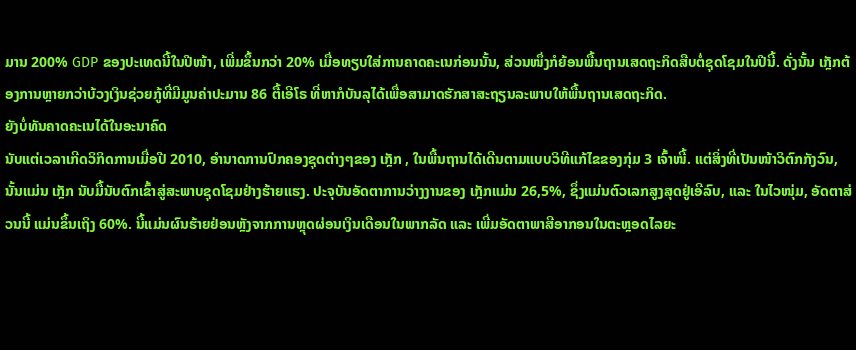ມານ 200% GDP ຂອງປະເທດນີ້ໃນປີໜ້າ, ເພີ່ມຂຶ້ນກວ່າ 20% ເມື່ອທຽບໃສ່ການຄາດຄະເນກ່ອນນັ້ນ, ສ່ວນໜຶ່ງກໍຍ້ອນພື້ນຖານເສດຖະກິດສືບຕໍ່ຊຸດໂຊມໃນປີນີ້. ດັ່ງນັ້ນ ເກຼັກຕ້ອງການຫຼາຍກວ່າບ້ວງເງິນຊ່ວຍກູ້ທີ່ມີມູນຄ່າປະມານ 86 ຕື້ເອີໂຣ ທີ່ຫາກໍບັນລຸໄດ້ເພື່ອສາມາດຮັກສາສະຖຽນລະພາບໃຫ້ພື້ນຖານເສດຖະກິດ.
ຍັງບໍ່ທັນຄາດຄະເນໄດ້ໃນອະນາຄົດ
ນັບແຕ່ເວລາເກີດວິກິດການເມື່ອປີ 2010, ອຳນາດການປົກຄອງຊຸດຕ່າງໆຂອງ ເກຼັກ , ໃນພື້ນຖານໄດ້ເດີນຕາມແບບວິທີແກ້ໄຂຂອງກຸ່ມ 3 ເຈົ້າໜີ້. ແຕ່ສິ່ງທີ່ເປັນໜ້າວິຕົກກັງວົນ, ນັ້ນແມ່ນ ເກຼັກ ນັບມື້ນັບຕົກເຂົ້າສູ່ສະພາບຊຸດໂຊມຢ່າງຮ້າຍແຮງ. ປະຈຸບັນອັດຕາການວ່າງງານຂອງ ເກຼັກແມ່ນ 26,5%, ຊຶ່ງແມ່ນຕົວເລກສູງສຸດຢູ່ເອີລົບ, ແລະ ໃນໄວໜຸ່ມ, ອັດຕາສ່ວນນີ້ ແມ່ນຂຶ້ນເຖິງ 60%. ນີ້ແມ່ນຜົນຮ້າຍຢ່ອນຫຼັງຈາກການຫຼຸດຜ່ອນເງິນເດືອນໃນພາກລັດ ແລະ ເພີ່ມອັດຕາພາສີອາກອນໃນຕະຫຼອດໄລຍະ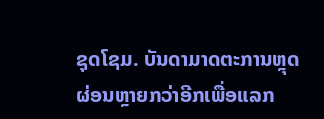ຊຸດໂຊມ. ບັນດາມາດຕະການຫຼຸດຜ່ອນຫຼາຍກວ່າອີກເພື່ອແລກ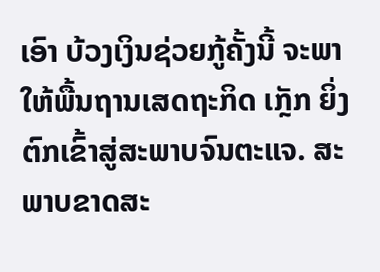ເອົາ ບ້ວງເງິນຊ່ວຍກູ້ຄັ້ງນີ້ ຈະພາໃຫ້ພື້ນຖານເສດຖະກິດ ເກຼັກ ຍິ່ງຕົກເຂົ້າສູ່ສະພາບຈົນຕະແຈ. ສະພາບຂາດສະ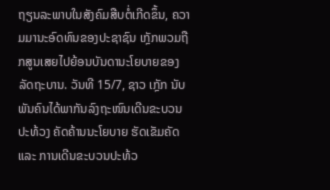ຖຽນລະພາບໃນສັງຄົມສືບຕໍ່ເກີດຂຶ້ນ, ຄວາມມານະອົດທົນຂອງປະຊາຊົນ ເກຼັກພວມຖືກສູນເສຍໄປຍ້ອນບັນດານະໂຍບາຍຂອງລັດຖະບານ. ວັນທີ 15/7, ຊາວ ເກຼັກ ນັບພັນຄົນໄດ້ພາກັນລົງຖະໜົນເດີນຂະບວນປະທ້ວງ ຄັດຄ້ານນະໂຍບາຍ ຮັດເຂັມຄັດ ແລະ ການເດີນຂະບວນປະທ້ວ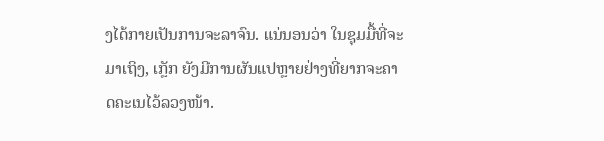ງໄດ້ກາຍເປັນການຈະລາຈົນ. ແນ່ນອນວ່າ ໃນຊຸມມື້ທີ່ຈະມາເຖິງ, ເກຼັກ ຍັງມີການຜັນແປຫຼາຍຢ່າງທີ່ຍາກຈະຄາດຄະເນໄວ້ລວງໜ້າ.